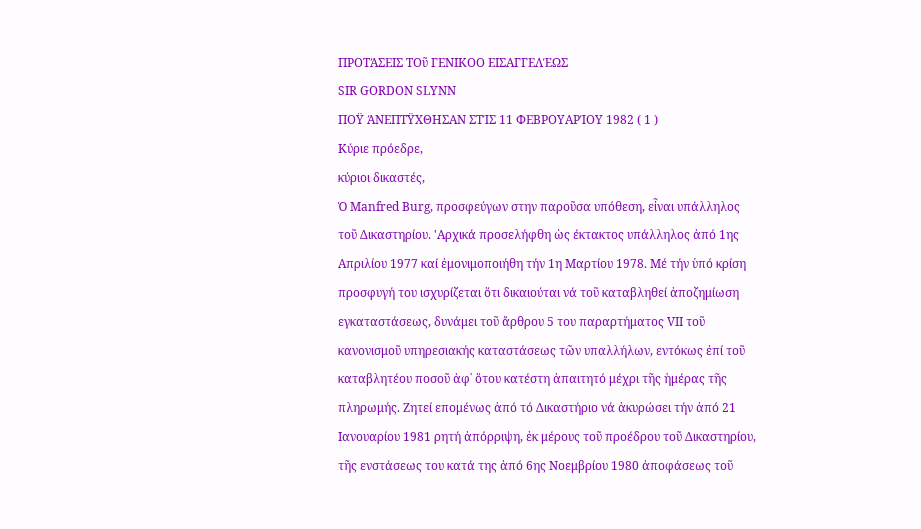ΠΡΟΤΆΣΕΙΣ ΤΟῦ ΓΕΝΙΚΟΟ ΕΙΣΑΓΓΕΛΈΩΣ
SIR GORDON SLYNN
ΠΟΫ ΆΝΕΠΤΫΧΘΗΣΑΝ ΣΤΊΣ 11 ΦΕΒΡΟΥΑΡΊΟΥ 1982 ( 1 )
Κύριε πρόεδρε,
κύριοι δικαστές,
Ὁ Manfred Burg, προσφεύγων στην παροῦσα υπόθεση, εἶναι υπάλληλος τοῦ Δικαστηρίου. 'Αρχικά προσελήφθη ὡς έκτακτος υπάλληλος ἀπό 1ης Απριλίου 1977 καί ἐμονιμοποιήθη τήν 1η Μαρτίου 1978. Μέ τήν ὑπό κρίση προσφυγή του ισχυρίζεται ὅτι δικαιούται νά τοῦ καταβληθεί ἀποζημίωση εγκαταστάσεως, δυνάμει τοῦ ἄρθρου 5 του παραρτήματος VΙΙ τοῦ κανονισμοῦ υπηρεσιακής καταστάσεως τῶν υπαλλήλων, εντόκως ἐπί τοῦ καταβλητέου ποσοῦ ἀφ᾽ ὅτου κατέστη ἀπαιτητό μέχρι τῆς ἡμέρας τῆς πληρωμής. Ζητεί επομένως ἀπό τό Δικαστήριο νά ἀκυρώσει τήν ἀπό 21 Ιανουαρίου 1981 ρητή ἀπόρριψη, ἐκ μέρους τοῦ προέδρου τοῦ Δικαστηρίου, τῆς ενστάσεως του κατά της ἀπό 6ης Νοεμβρίου 1980 ἀποφάσεως τοῦ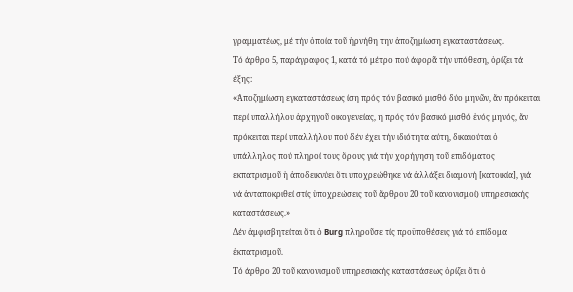γραμματέως, μέ τήν ὁποία τοῦ ἠρνήθη την ἀποζημίωση εγκαταστάσεως.
Τό άρθρο 5, παράγραφος 1, κατά τό μέτρο πού άφορᾶ τήν υπόθεση, ὁρίζει τά έξης:
«Ἀποζημίωση εγκαταστάσεως ίση πρός τόν βασικό μισθό δύο μηνῶν, ἄν πρόκειται περί υπαλλήλου ἀρχηγοῦ οικογενείας, η πρός τόν βασικό μισθό ἑνός μηνός, ἄν πρόκειται περί υπαλλήλου πού δέν έχει τήν ιδιότητα αύτη, δικαιούται ὁ υπάλληλος πού πληροί τους ὅρους γιά τήν χορήγηση τοῦ επιδόματος εκπατρισμοῦ ἡ ἀποδεικνύει ὅτι υποχρεώθηκε νά ἀλλάξει διαμονή [κατοικία], γιά νά ἀνταποκριθεί στίς ὑποχρεώσεις τοῦ ἄρθρου 20 τοῦ κανονισμοί) υπηρεσιακής καταστάσεως.»
Δέν ἀμφισβητείται ὅτι ὁ Burg πληροῦσε τίς προϋποθέσεις γιά τό επίδομα ἐκπατρισμοῦ.
Τό άρθρο 20 τοῦ κανονισμοῦ υπηρεσιακής καταστάσεως ὁρίζει ὅτι ὁ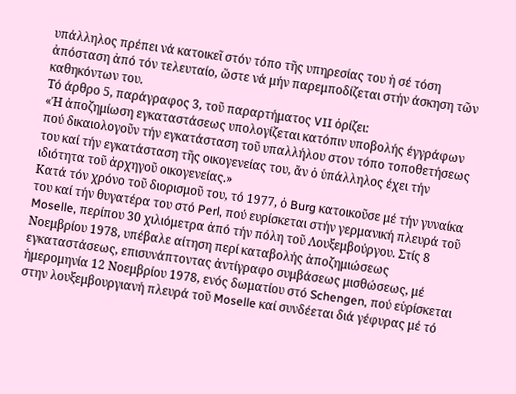υπάλληλος πρέπει νά κατοικεῖ στόν τόπο τῆς υπηρεσίας του ἡ σέ τόση ἀπόσταση ἀπό τόν τελευταίο, ὥστε νά μήν παρεμποδίζεται στήν άσκηση τῶν καθηκόντων του.
Τό άρθρο 5, παράγραφος 3, τοῦ παραρτήματος VII ὁρίζει:
«Ή ἀποζημίωση εγκαταστάσεως υπολογίζεται κατόπιν υποβολής έγγράφων πού δικαιολογοῦν τήν εγκατάσταση τοῦ υπαλλήλου στον τόπο τοποθετήσεως του καί τήν εγκατάσταση τῆς οικογενείας του, ἄν ὁ ὑπάλληλος έχει τήν ιδιότητα τοῦ ἀρχηγοῦ οικογενείας.»
Κατά τόν χρόνο τοῦ διορισμοῦ του, τό 1977, ὁ Burg κατοικοῦσε μέ τήν γυναίκα του καί τήν θυγατέρα του στό Perl, πού ευρίσκεται στήν γερμανική πλευρά τοῦ Moselle, περίπου 30 χιλιόμετρα ἀπό τήν πόλη τοῦ Λουξεμβούργου. Στίς 8 Νοεμβρίου 1978, υπέβαλε αίτηση περί καταβολής ἀποζημιώσεως εγκαταστάσεως, επισυνάπτοντας ἀντίγραφο συμβάσεως μισθώσεως, μέ ἡμερομηνία 12 Νοεμβρίου 1978, ενός δωματίου στό Schengen, πού εὑρίσκεται στην λουξεμβουργιανή πλευρά τοῦ Moselle καί συνδέεται διά γέφυρας μέ τό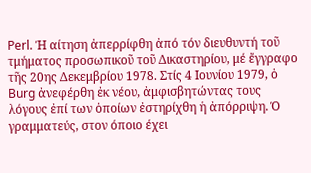Perl. Ή αίτηση ἀπερρίφθη ἀπό τόν διευθυντή τοῦ τμήματος προσωπικοῦ τοῦ Δικαστηρίου, μέ ἔγγραφο τῆς 20ης Δεκεμβρίου 1978. Στίς 4 Ιουνίου 1979, ὁ Burg ἀνεφέρθη ἐκ νέου, ἀμφισβητώντας τους λόγους ἐπί των ὁποίων ἐστηρίχθη ἡ ἀπόρριψη. Ό γραμματεύς, στον όποιο έχει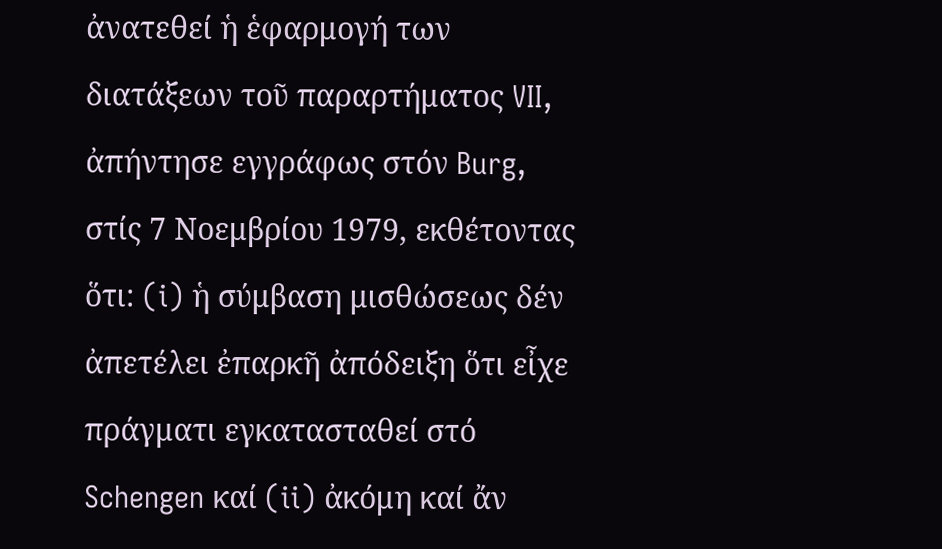ἀνατεθεί ἡ ἑφαρμογή των διατάξεων τοῦ παραρτήματος VII, ἀπήντησε εγγράφως στόν Burg, στίς 7 Νοεμβρίου 1979, εκθέτοντας ὅτι: (i) ἡ σύμβαση μισθώσεως δέν ἀπετέλει ἐπαρκῆ ἀπόδειξη ὅτι εἶχε πράγματι εγκατασταθεί στό Schengen καί (ii) ἀκόμη καί ἄν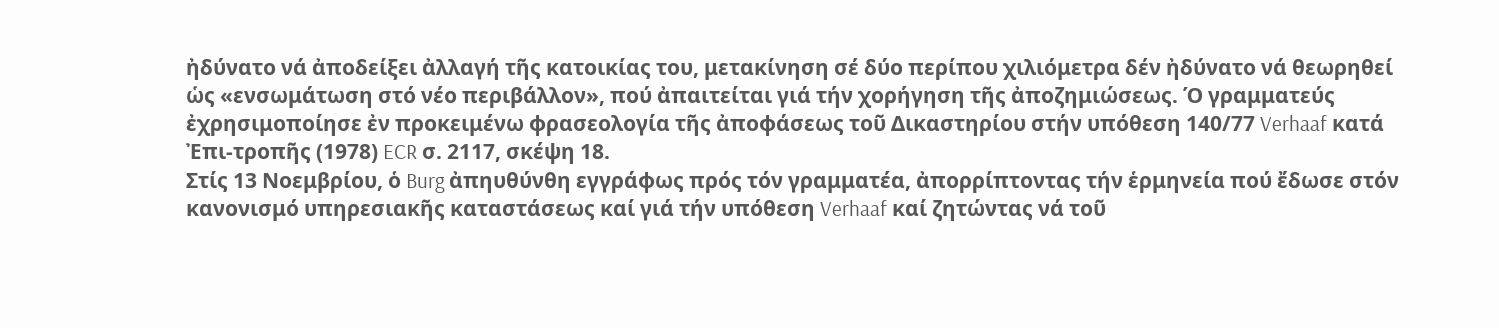ἠδύνατο νά ἀποδείξει ἀλλαγή τῆς κατοικίας του, μετακίνηση σέ δύο περίπου χιλιόμετρα δέν ἠδύνατο νά θεωρηθεί ὡς «ενσωμάτωση στό νέο περιβάλλον», πού ἀπαιτείται γιά τήν χορήγηση τῆς ἀποζημιώσεως. Ό γραμματεύς ἐχρησιμοποίησε ἐν προκειμένω φρασεολογία τῆς ἀποφάσεως τοῦ Δικαστηρίου στήν υπόθεση 140/77 Verhaaf κατά Ἐπι-τροπῆς (1978) ECR σ. 2117, σκέψη 18.
Στίς 13 Νοεμβρίου, ὁ Burg ἀπηυθύνθη εγγράφως πρός τόν γραμματέα, ἀπορρίπτοντας τήν ἑρμηνεία πού ἔδωσε στόν κανονισμό υπηρεσιακῆς καταστάσεως καί γιά τήν υπόθεση Verhaaf καί ζητώντας νά τοῦ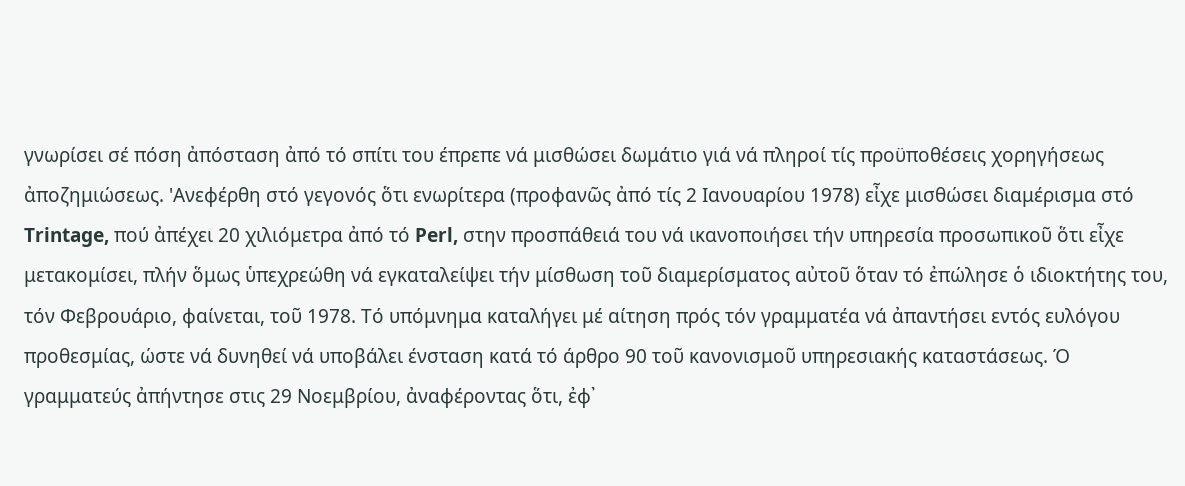γνωρίσει σέ πόση ἀπόσταση ἀπό τό σπίτι του έπρεπε νά μισθώσει δωμάτιο γιά νά πληροί τίς προϋποθέσεις χορηγήσεως ἀποζημιώσεως. 'Ανεφέρθη στό γεγονός ὅτι ενωρίτερα (προφανῶς ἀπό τίς 2 Ιανουαρίου 1978) εἶχε μισθώσει διαμέρισμα στό Trintage, πού ἀπέχει 20 χιλιόμετρα ἀπό τό Perl, στην προσπάθειά του νά ικανοποιήσει τήν υπηρεσία προσωπικοῦ ὅτι εἶχε μετακομίσει, πλήν ὅμως ὑπεχρεώθη νά εγκαταλείψει τήν μίσθωση τοῦ διαμερίσματος αὐτοῦ ὅταν τό ἐπώλησε ὁ ιδιοκτήτης του, τόν Φεβρουάριο, φαίνεται, τοῦ 1978. Τό υπόμνημα καταλήγει μέ αίτηση πρός τόν γραμματέα νά ἀπαντήσει εντός ευλόγου προθεσμίας, ώστε νά δυνηθεί νά υποβάλει ένσταση κατά τό άρθρο 90 τοῦ κανονισμοῦ υπηρεσιακής καταστάσεως. Ό γραμματεύς ἀπήντησε στις 29 Νοεμβρίου, ἀναφέροντας ὅτι, ἐφ᾽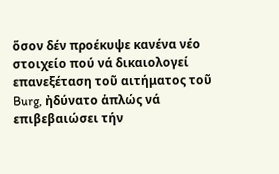ὅσον δέν προέκυψε κανένα νέο στοιχείο πού νά δικαιολογεί επανεξέταση τοῦ αιτήματος τοῦ Burg, ἠδύνατο ἁπλώς νά επιβεβαιώσει τήν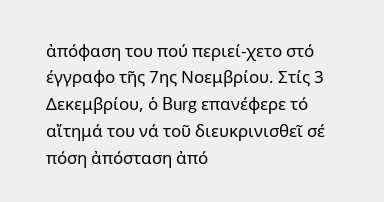ἀπόφαση του πού περιεί-χετο στό έγγραφο τῆς 7ης Νοεμβρίου. Στίς 3 Δεκεμβρίου, ὁ Burg επανέφερε τό αἴτημά του νά τοῦ διευκρινισθεῖ σέ πόση ἀπόσταση ἀπό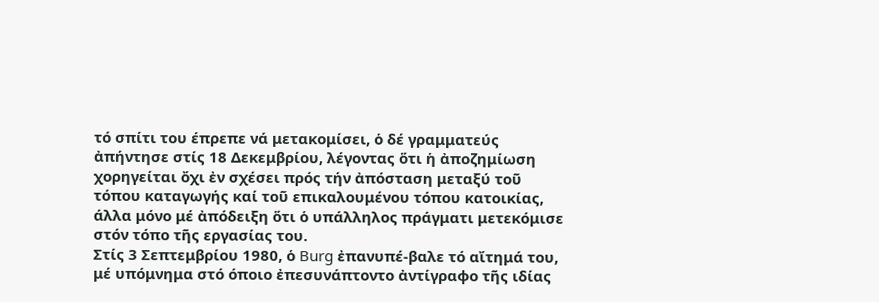τό σπίτι του έπρεπε νά μετακομίσει, ὁ δέ γραμματεύς ἀπήντησε στίς 18 Δεκεμβρίου, λέγοντας ὅτι ἡ ἀποζημίωση χορηγείται ὄχι ἐν σχέσει πρός τήν ἀπόσταση μεταξύ τοῦ τόπου καταγωγής καί τοῦ επικαλουμένου τόπου κατοικίας, άλλα μόνο μέ ἀπόδειξη ὅτι ὁ υπάλληλος πράγματι μετεκόμισε στόν τόπο τῆς εργασίας του.
Στίς 3 Σεπτεμβρίου 1980, ὁ Burg ἐπανυπέ-βαλε τό αἴτημά του, μέ υπόμνημα στό όποιο ἐπεσυνάπτοντο ἀντίγραφο τῆς ιδίας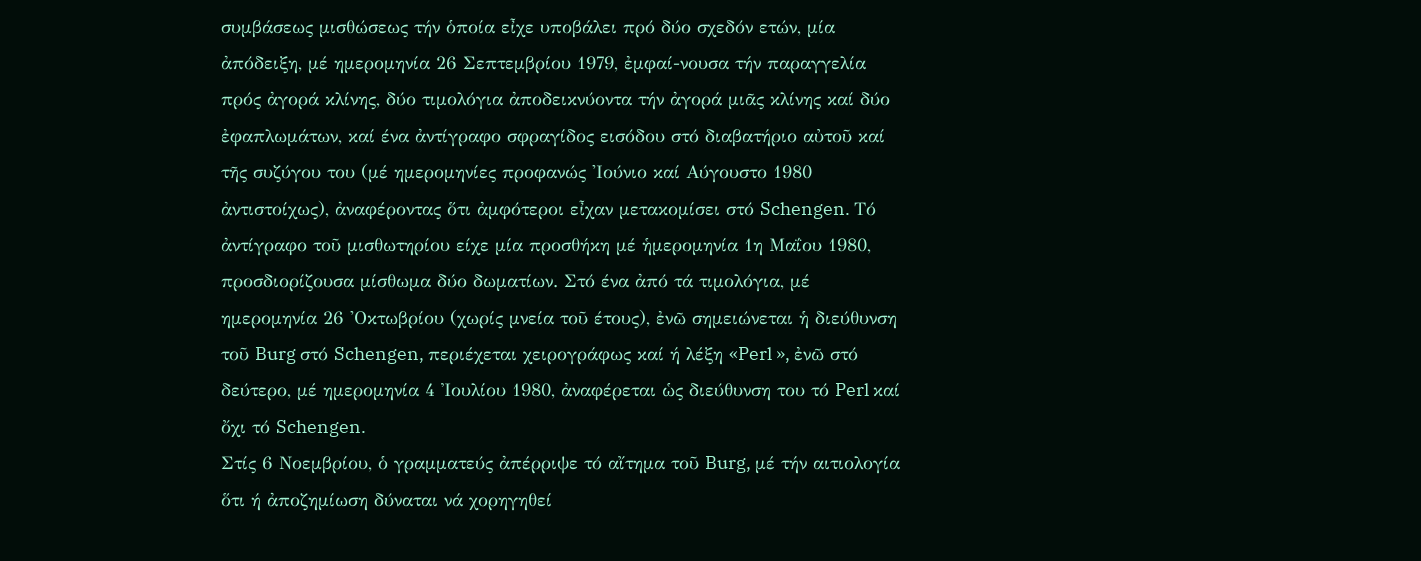συμβάσεως μισθώσεως τήν ὁποία εἶχε υποβάλει πρό δύο σχεδόν ετών, μία ἀπόδειξη, μέ ημερομηνία 26 Σεπτεμβρίου 1979, ἐμφαί-νουσα τήν παραγγελία πρός ἀγορά κλίνης, δύο τιμολόγια ἀποδεικνύοντα τήν ἀγορά μιᾶς κλίνης καί δύο ἐφαπλωμάτων, καί ένα ἀντίγραφο σφραγίδος εισόδου στό διαβατήριο αὐτοῦ καί τῆς συζύγου του (μέ ημερομηνίες προφανώς 'Ιούνιο καί Αύγουστο 1980 ἀντιστοίχως), ἀναφέροντας ὅτι ἀμφότεροι εἶχαν μετακομίσει στό Schengen. Τό ἀντίγραφο τοῦ μισθωτηρίου είχε μία προσθήκη μέ ἡμερομηνία 1η Μαΐου 1980, προσδιορίζουσα μίσθωμα δύο δωματίων. Στό ένα ἀπό τά τιμολόγια, μέ ημερομηνία 26 'Οκτωβρίου (χωρίς μνεία τοῦ έτους), ἐνῶ σημειώνεται ἡ διεύθυνση τοῦ Burg στό Schengen, περιέχεται χειρογράφως καί ή λέξη «Perl », ἐνῶ στό δεύτερο, μέ ημερομηνία 4 Ἰουλίου 1980, ἀναφέρεται ὡς διεύθυνση του τό Perl καί ὄχι τό Schengen.
Στίς 6 Νοεμβρίου, ὁ γραμματεύς ἀπέρριψε τό αἴτημα τοῦ Burg, μέ τήν αιτιολογία ὅτι ή ἀποζημίωση δύναται νά χορηγηθεί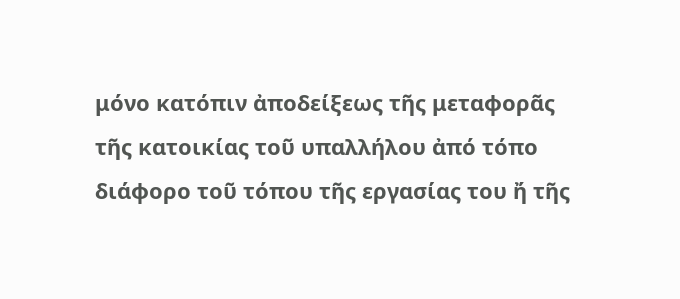μόνο κατόπιν ἀποδείξεως τῆς μεταφορᾶς τῆς κατοικίας τοῦ υπαλλήλου ἀπό τόπο διάφορο τοῦ τόπου τῆς εργασίας του ἤ τῆς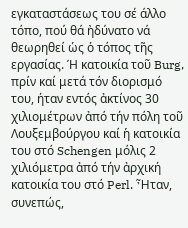εγκαταστάσεως του σέ άλλο τόπο, πού θά ἠδύνατο νά θεωρηθεί ὡς ὁ τόπος τῆς εργασίας. Ή κατοικία τοῦ Burg, πρίν καί μετά τόν διορισμό του, ήταν εντός ἀκτίνος 30 χιλιομέτρων ἀπό τήν πόλη τοῦ Λουξεμβούργου καί ἡ κατοικία του στό Schengen μόλις 2 χιλιόμετρα ἀπό τήν ἀρχική κατοικία του στό Perl. Ἦταν, συνεπώς,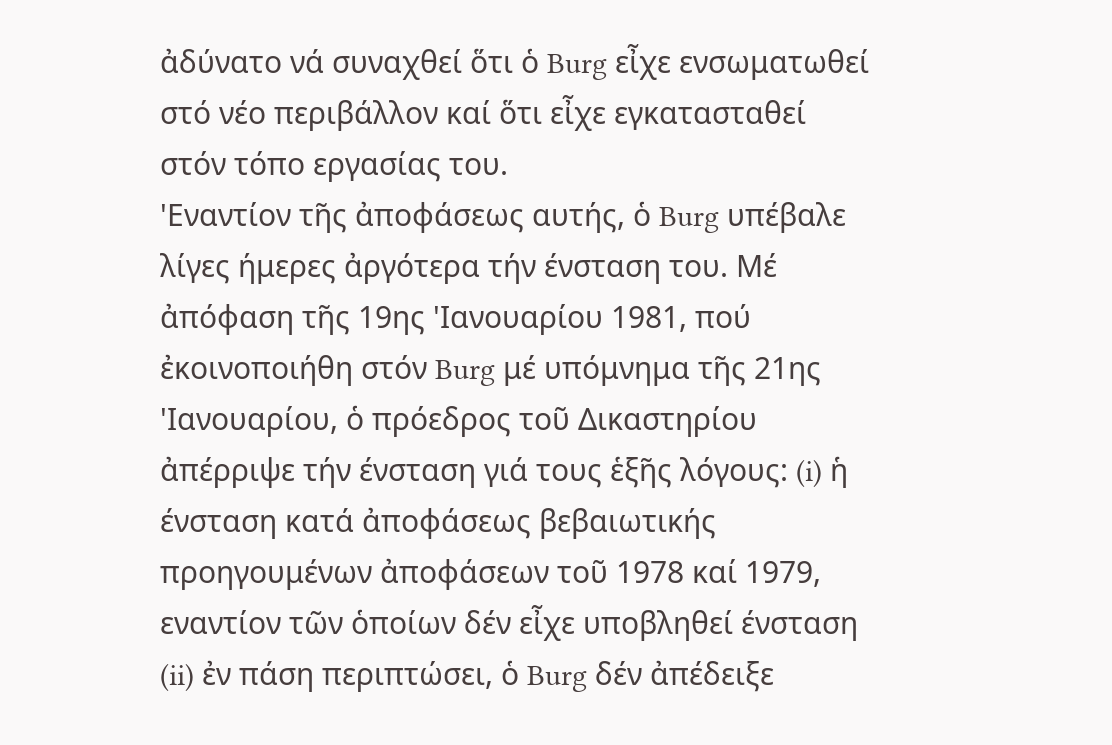ἀδύνατο νά συναχθεί ὅτι ὁ Burg εἶχε ενσωματωθεί στό νέο περιβάλλον καί ὅτι εἶχε εγκατασταθεί στόν τόπο εργασίας του.
'Εναντίον τῆς ἀποφάσεως αυτής, ὁ Burg υπέβαλε λίγες ήμερες ἀργότερα τήν ένσταση του. Μέ ἀπόφαση τῆς 19ης 'Ιανουαρίου 1981, πού ἐκοινοποιήθη στόν Burg μέ υπόμνημα τῆς 21ης 'Ιανουαρίου, ὁ πρόεδρος τοῦ Δικαστηρίου ἀπέρριψε τήν ένσταση γιά τους ἑξῆς λόγους: (i) ἡ ένσταση κατά ἀποφάσεως βεβαιωτικής προηγουμένων ἀποφάσεων τοῦ 1978 καί 1979, εναντίον τῶν ὁποίων δέν εἶχε υποβληθεί ένσταση (ii) ἐν πάση περιπτώσει, ὁ Burg δέν ἀπέδειξε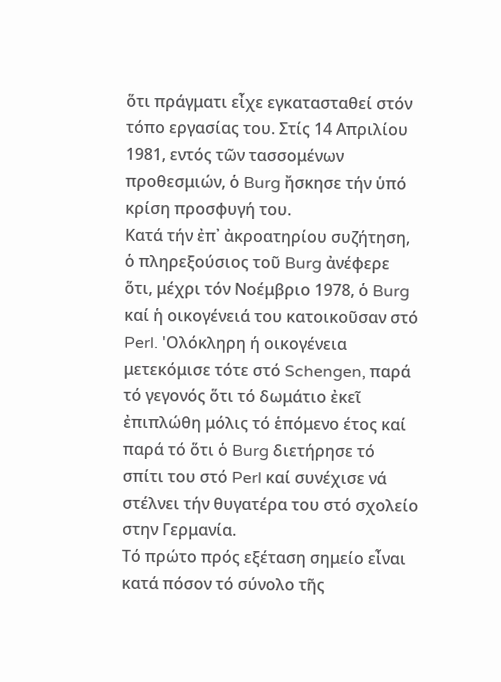ὅτι πράγματι εἶχε εγκατασταθεί στόν τόπο εργασίας του. Στίς 14 Απριλίου 1981, εντός τῶν τασσομένων προθεσμιών, ὁ Burg ἤσκησε τήν ὑπό κρίση προσφυγή του.
Κατά τήν ἐπ᾽ ἀκροατηρίου συζήτηση, ὁ πληρεξούσιος τοῦ Burg ἀνέφερε ὅτι, μέχρι τόν Νοέμβριο 1978, ὁ Burg καί ἡ οικογένειά του κατοικοῦσαν στό Perl. 'Ολόκληρη ή οικογένεια μετεκόμισε τότε στό Schengen, παρά τό γεγονός ὅτι τό δωμάτιο ἐκεῖ ἐπιπλώθη μόλις τό ἑπόμενο έτος καί παρά τό ὅτι ὁ Burg διετήρησε τό σπίτι του στό Perl καί συνέχισε νά στέλνει τήν θυγατέρα του στό σχολείο στην Γερμανία.
Τό πρώτο πρός εξέταση σημείο εἶναι κατά πόσον τό σύνολο τῆς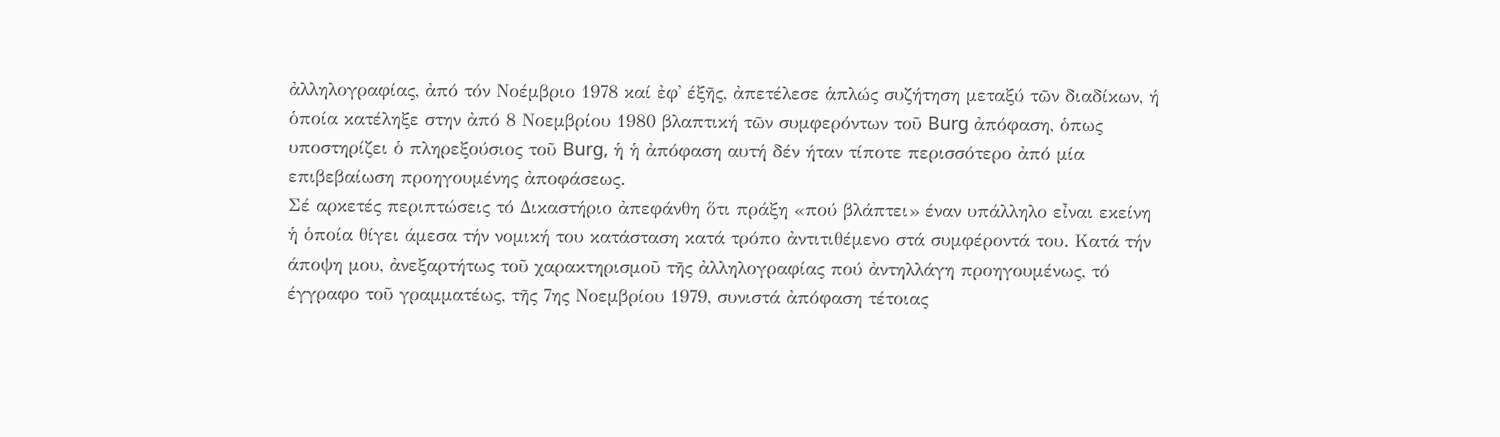ἀλληλογραφίας, ἀπό τόν Νοέμβριο 1978 καί ἐφ᾿ έξῆς, ἀπετέλεσε ἁπλώς συζήτηση μεταξύ τῶν διαδίκων, ή ὁποία κατέληξε στην ἀπό 8 Νοεμβρίου 1980 βλαπτική τῶν συμφερόντων τοῦ Burg ἀπόφαση, ὁπως υποστηρίζει ὁ πληρεξούσιος τοῦ Burg, ἡ ἡ ἀπόφαση αυτή δέν ήταν τίποτε περισσότερο ἀπό μία επιβεβαίωση προηγουμένης ἀποφάσεως.
Σέ αρκετές περιπτώσεις τό Δικαστήριο ἀπεφάνθη ὅτι πράξη «πού βλάπτει» έναν υπάλληλο εἶναι εκείνη ἡ ὁποία θίγει άμεσα τήν νομική του κατάσταση κατά τρόπο ἀντιτιθέμενο στά συμφέροντά του. Κατά τήν άποψη μου, ἀνεξαρτήτως τοῦ χαρακτηρισμοῦ τῆς ἀλληλογραφίας πού ἀντηλλάγη προηγουμένως, τό έγγραφο τοῦ γραμματέως, τῆς 7ης Νοεμβρίου 1979, συνιστά ἀπόφαση τέτοιας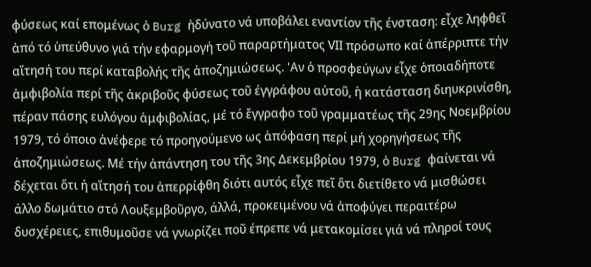φύσεως καί επομένως ὁ Burg ἠδύνατο νά υποβάλει εναντίον τῆς ένσταση: εἶχε ληφθεῖ ἀπό τό ὑπεύθυνο γιά τήν εφαρμογή τοῦ παραρτήματος VΙΙ πρόσωπο καί ἀπέρριπτε τήν αἴτησή του περί καταβολής τῆς ἀποζημιώσεως. 'Αν ὁ προσφεύγων εἶχε ὁποιαδήποτε ἀμφιβολία περί τῆς ἀκριβοῦς φύσεως τοῦ έγγράφου αὐτοῦ, ἡ κατάσταση διηυκρινίσθη, πέραν πάσης ευλόγου ἀμφιβολίας, μέ τό ἔγγραφο τοῦ γραμματέως τῆς 29ης Νοεμβρίου 1979, τό όποιο ἀνέφερε τό προηγούμενο ως ἀπόφαση περί μή χορηγήσεως τῆς ἀποζημιώσεως. Μέ τήν ἀπάντηση του τῆς 3ης Δεκεμβρίου 1979, ὁ Burg φαίνεται νά δέχεται ὅτι ή αἴτησή του ἀπερρίφθη διότι αυτός εἶχε πεῖ ὅτι διετίθετο νά μισθώσει άλλο δωμάτιο στό Λουξεμβοῦργο, άλλά, προκειμένου νά ἀποφύγει περαιτέρω δυσχέρειες, επιθυμοῦσε νά γνωρίζει ποῦ έπρεπε νά μετακομίσει γιά νά πληροί τους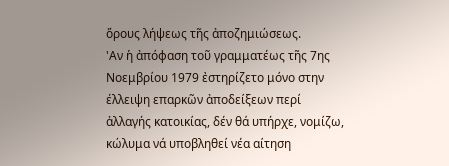ὅρους λήψεως τῆς ἀποζημιώσεως.
'Αν ἡ ἀπόφαση τοῦ γραμματέως τῆς 7ης Νοεμβρίου 1979 ἐστηρίζετο μόνο στην έλλειψη επαρκῶν ἀποδείξεων περί ἀλλαγής κατοικίας, δέν θά υπήρχε, νομίζω, κώλυμα νά υποβληθεί νέα αίτηση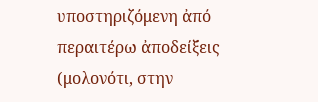υποστηριζόμενη ἀπό περαιτέρω ἀποδείξεις (μολονότι, στην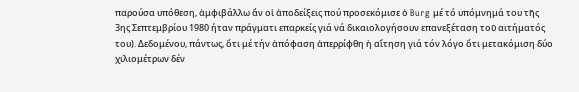παρούσα υπόθεση, ἀμφιβάλλω ἄν οἱ ἀποδείξεις πού προσεκόμισε ὁ Burg μέ τό υπόμνημά του τῆς 3ης Σεπτεμβρίου 1980 ήταν πράγματι επαρκείς γιά νά δικαιολογήσουν επανεξέταση τοῦ αιτήματός του). Δεδομένου, πάντως, ὅτι μέ τήν ἀπόφαση ἀπερρίφθη ἡ αἴτηση γιά τόν λόγο ὅτι μετακόμιση δύο χιλιομέτρων δέν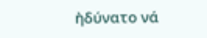ἠδύνατο νά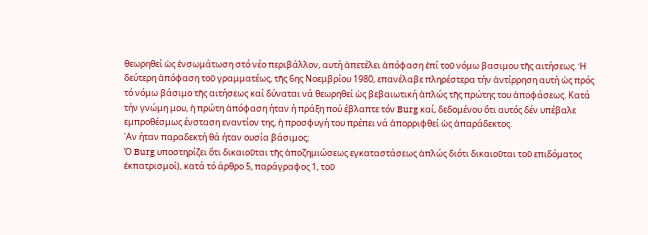θεωρηθεί ὡς ἐνσωμάτωση στό νέο περιβάλλον, αυτή ἀπετέλει ἀπόφαση ἐπί τοῦ νόμω βασιμου τῆς αιτήσεως. Ἡ δεύτερη ἀπόφαση τοῦ γραμματέως, τῆς 6ης Νοεμβρίου 1980, επανέλαβε πληρέστερα τήν ἀντίρρηση αυτή ὡς πρός τό νόμω βάσιμο τῆς αιτήσεως καί δύναται νά θεωρηθεί ὡς βεβαιωτική ἀπλώς τῆς πρώτης του ἀποφάσεως. Κατά τήν γνώμη μου, ἡ πρώτη ἀπόφαση ήταν ή πράξη πού έβλαπτε τόν Burg καί, δεδομένου ὅτι αυτός δέν υπέβαλε εμπροθέσμως ένσταση εναντίον της, ἡ προσφυγή του πρέπει νά ἀπορριφθεί ὡς ἀπαράδεκτος.
'Αν ήταν παραδεκτή θά ήταν ουσία βάσιμος;
Ό Burg υποστηρίζει ὅτι δικαιοῦται τῆς ἀποζημιώσεως εγκαταστάσεως ἀπλώς διότι δικαιοῦται τοῦ επιδόματος ἐκπατρισμοί), κατά τό άρθρο 5, παράγραφος 1, τοῦ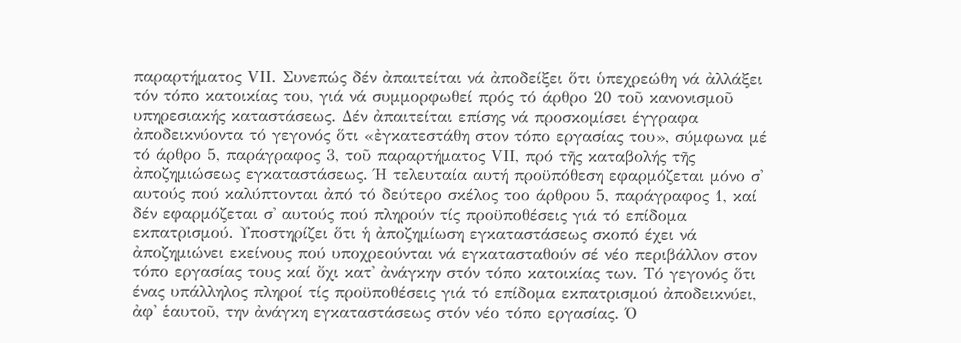παραρτήματος VΙΙ. Συνεπώς δέν ἀπαιτείται νά ἀποδείξει ὅτι ὑπεχρεώθη νά ἀλλάξει τόν τόπο κατοικίας του, γιά νά συμμορφωθεί πρός τό άρθρο 20 τοῦ κανονισμοῦ υπηρεσιακής καταστάσεως. Δέν ἀπαιτείται επίσης νά προσκομίσει έγγραφα ἀποδεικνύοντα τό γεγονός ὅτι «ἐγκατεστάθη στον τόπο εργασίας του», σύμφωνα μέ τό άρθρο 5, παράγραφος 3, τοῦ παραρτήματος VΙΙ, πρό τῆς καταβολής τῆς ἀποζημιώσεως εγκαταστάσεως. Ή τελευταία αυτή προϋπόθεση εφαρμόζεται μόνο σ' αυτούς πού καλύπτονται ἀπό τό δεύτερο σκέλος τοο άρθρου 5, παράγραφος 1, καί δέν εφαρμόζεται σ' αυτούς πού πληρούν τίς προϋποθέσεις γιά τό επίδομα εκπατρισμού. Υποστηρίζει ὅτι ἡ ἀποζημίωση εγκαταστάσεως σκοπό έχει νά ἀποζημιώνει εκείνους πού υποχρεούνται νά εγκατασταθούν σέ νέο περιβάλλον στον τόπο εργασίας τους καί ὄχι κατ' ἀνάγκην στόν τόπο κατοικίας των. Τό γεγονός ὅτι ένας υπάλληλος πληροί τίς προϋποθέσεις γιά τό επίδομα εκπατρισμού ἀποδεικνύει, ἀφ' ἑαυτοῦ, την ἀνάγκη εγκαταστάσεως στόν νέο τόπο εργασίας. Ό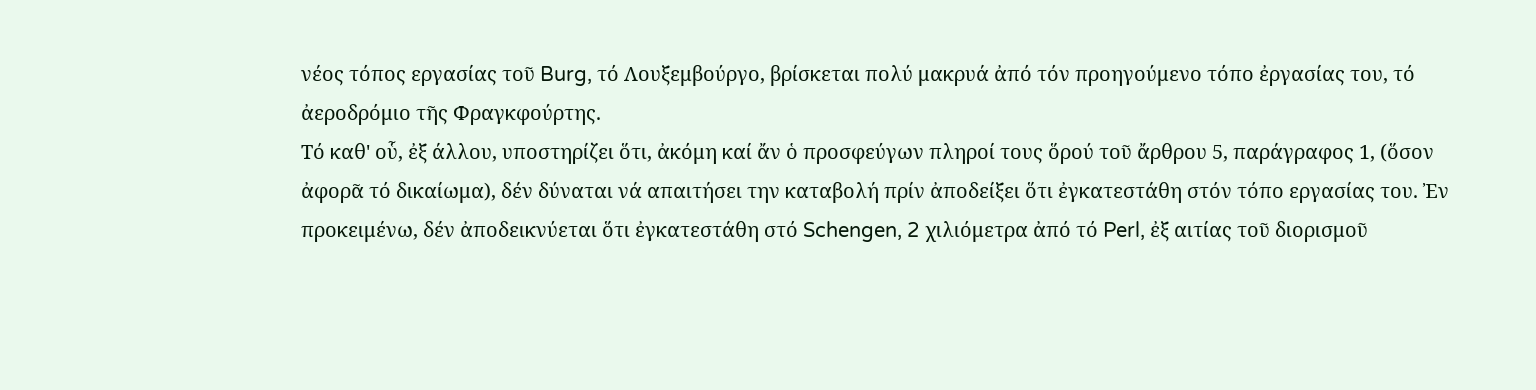νέος τόπος εργασίας τοῦ Burg, τό Λουξεμβούργο, βρίσκεται πολύ μακρυά ἀπό τόν προηγούμενο τόπο ἐργασίας του, τό ἀεροδρόμιο τῆς Φραγκφούρτης.
Τό καθ' οὗ, ἐξ άλλου, υποστηρίζει ὅτι, ἀκόμη καί ἄν ὁ προσφεύγων πληροί τους ὅρού τοῦ ἄρθρου 5, παράγραφος 1, (ὅσον ἀφορᾶ τό δικαίωμα), δέν δύναται νά απαιτήσει την καταβολή πρίν ἀποδείξει ὅτι ἐγκατεστάθη στόν τόπο εργασίας του. Ἐν προκειμένω, δέν ἀποδεικνύεται ὅτι ἐγκατεστάθη στό Schengen, 2 χιλιόμετρα ἀπό τό Perl, ἐξ αιτίας τοῦ διορισμοῦ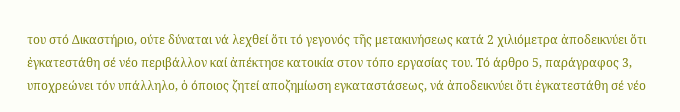του στό Δικαστήριο, ούτε δύναται νά λεχθεί ὅτι τό γεγονός τῆς μετακινήσεως κατά 2 χιλιόμετρα ἀποδεικνύει ὅτι ἐγκατεστάθη σέ νέο περιβάλλον καί ἀπέκτησε κατοικία στον τόπο εργασίας του. Τό άρθρο 5, παράγραφος 3, υποχρεώνει τόν υπάλληλο, ὁ όποιος ζητεί αποζημίωση εγκαταστάσεως, νά ἀποδεικνύει ὅτι ἐγκατεστάθη σέ νέο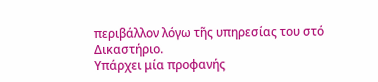περιβάλλον λόγω τῆς υπηρεσίας του στό Δικαστήριο.
Υπάρχει μία προφανής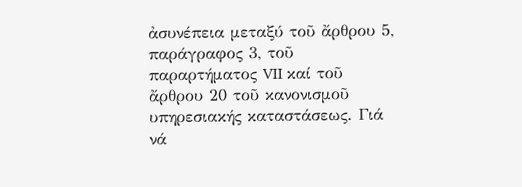ἀσυνέπεια μεταξύ τοῦ ἄρθρου 5, παράγραφος 3, τοῦ παραρτήματος VII καί τοῦ ἄρθρου 20 τοῦ κανονισμοῦ υπηρεσιακής καταστάσεως. Γιά νά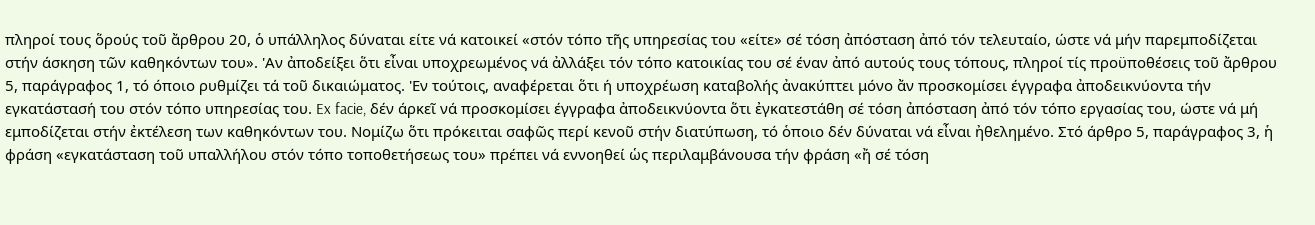πληροί τους ὅρούς τοῦ ἄρθρου 20, ὁ υπάλληλος δύναται είτε νά κατοικεί «στόν τόπο τῆς υπηρεσίας του «είτε» σέ τόση ἀπόσταση ἀπό τόν τελευταίο, ώστε νά μήν παρεμποδίζεται στήν άσκηση τῶν καθηκόντων του». 'Αν ἀποδείξει ὅτι εἶναι υποχρεωμένος νά ἀλλάξει τόν τόπο κατοικίας του σέ έναν ἀπό αυτούς τους τόπους, πληροί τίς προϋποθέσεις τοῦ ἄρθρου 5, παράγραφος 1, τό όποιο ρυθμίζει τά τοῦ δικαιώματος. 'Εν τούτοις, αναφέρεται ὅτι ή υποχρέωση καταβολής ἀνακύπτει μόνο ἄν προσκομίσει έγγραφα ἀποδεικνύοντα τήν εγκατάστασή του στόν τόπο υπηρεσίας του. Ex facie, δέν άρκεῖ νά προσκομίσει έγγραφα ἀποδεικνύοντα ὅτι ἐγκατεστάθη σέ τόση ἀπόσταση ἀπό τόν τόπο εργασίας του, ώστε νά μή εμποδίζεται στήν ἐκτέλεση των καθηκόντων του. Νομίζω ὅτι πρόκειται σαφῶς περί κενοῦ στήν διατύπωση, τό ὁποιο δέν δύναται νά εἶναι ἠθελημένο. Στό άρθρο 5, παράγραφος 3, ἡ φράση «εγκατάσταση τοῦ υπαλλήλου στόν τόπο τοποθετήσεως του» πρέπει νά εννοηθεί ὡς περιλαμβάνουσα τήν φράση «ἤ σέ τόση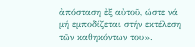ἀπόσταση ἐξ αὐτοῦ, ώστε νά μή εμποδίζεται στήν εκτέλεση τῶν καθηκόντων του».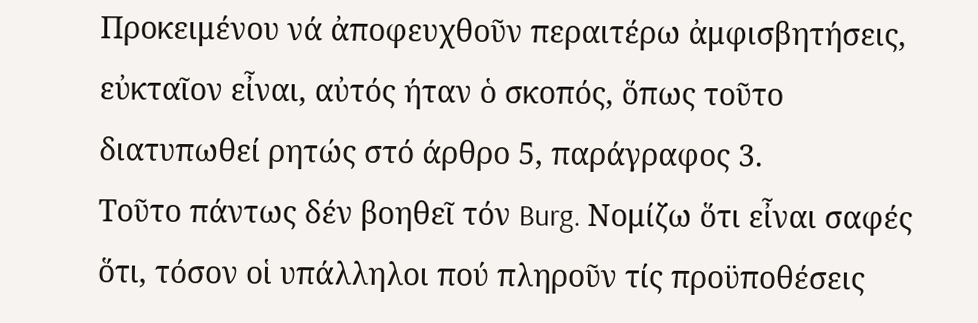Προκειμένου νά ἀποφευχθοῦν περαιτέρω ἀμφισβητήσεις, εὐκταῖον εἶναι, αὐτός ήταν ὁ σκοπός, ὅπως τοῦτο διατυπωθεί ρητώς στό άρθρο 5, παράγραφος 3.
Τοῦτο πάντως δέν βοηθεῖ τόν Burg. Νομίζω ὅτι εἶναι σαφές ὅτι, τόσον οἱ υπάλληλοι πού πληροῦν τίς προϋποθέσεις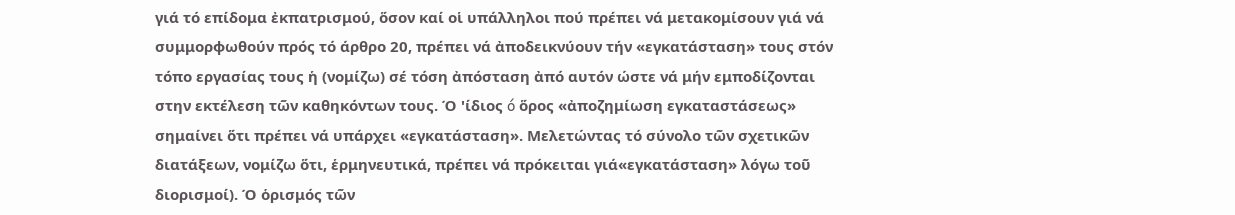γιά τό επίδομα ἐκπατρισμού, ὅσον καί οἱ υπάλληλοι πού πρέπει νά μετακομίσουν γιά νά συμμορφωθούν πρός τό άρθρο 20, πρέπει νά ἀποδεικνύουν τήν «εγκατάσταση» τους στόν τόπο εργασίας τους ἡ (νομίζω) σέ τόση ἀπόσταση ἀπό αυτόν ώστε νά μήν εμποδίζονται στην εκτέλεση τῶν καθηκόντων τους. Ό 'ίδιος ó ὅρος «ἀποζημίωση εγκαταστάσεως» σημαίνει ὅτι πρέπει νά υπάρχει «εγκατάσταση». Μελετώντας τό σύνολο τῶν σχετικῶν διατάξεων, νομίζω ὅτι, ἑρμηνευτικά, πρέπει νά πρόκειται γιά«εγκατάσταση» λόγω τοῦ διορισμοί). Ό ὁρισμός τῶν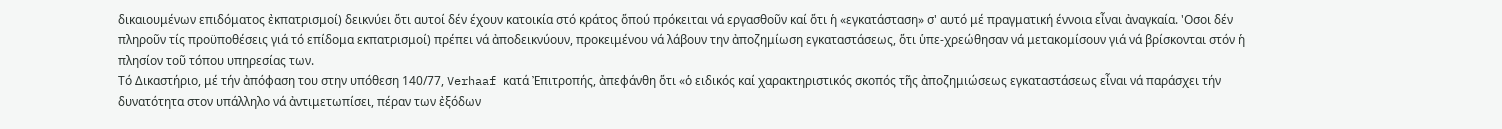δικαιουμένων επιδόματος ἐκπατρισμοί) δεικνύει ὅτι αυτοί δέν έχουν κατοικία στό κράτος ὅπού πρόκειται νά εργασθοῦν καί ὅτι ἡ «εγκατάσταση» σ' αυτό μέ πραγματική έννοια εἶναι ἀναγκαία. 'Οσοι δέν πληροῦν τίς προϋποθέσεις γιά τό επίδομα εκπατρισμοί) πρέπει νά ἀποδεικνύουν, προκειμένου νά λάβουν την ἀποζημίωση εγκαταστάσεως, ὅτι ὑπε-χρεώθησαν νά μετακομίσουν γιά νά βρίσκονται στόν ἡ πλησίον τοῦ τόπου υπηρεσίας των.
Τό Δικαστήριο, μέ τήν ἀπόφαση του στην υπόθεση 140/77, Verhaaf κατά Ἐπιτροπής, ἀπεφάνθη ὅτι «ὁ ειδικός καί χαρακτηριστικός σκοπός τῆς ἀποζημιώσεως εγκαταστάσεως εἶναι νά παράσχει τήν δυνατότητα στον υπάλληλο νά ἀντιμετωπίσει, πέραν των ἐξόδων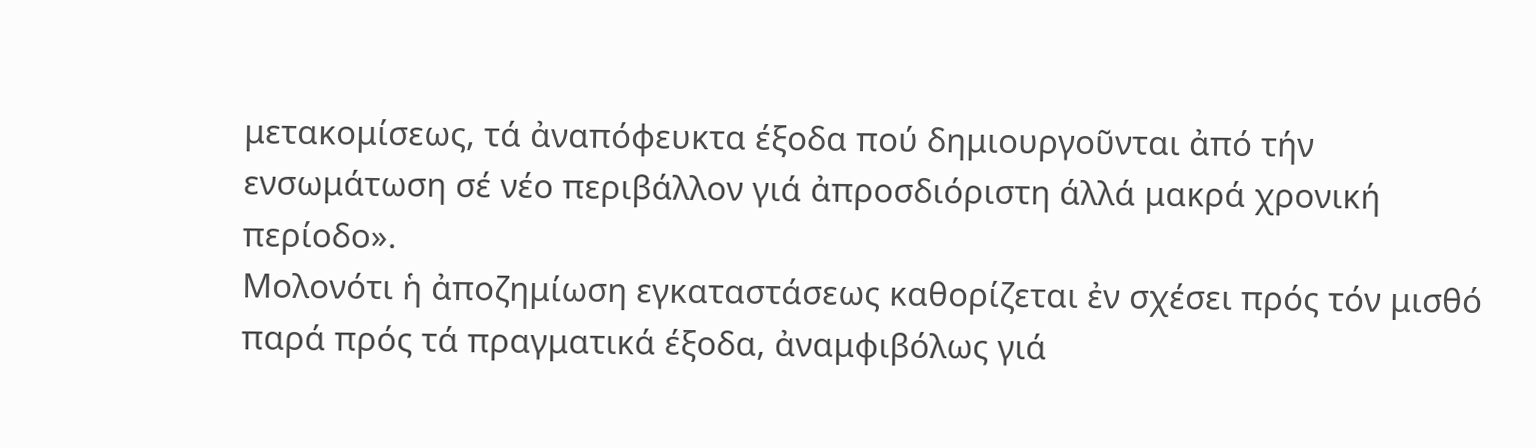μετακομίσεως, τά ἀναπόφευκτα έξοδα πού δημιουργοῦνται ἀπό τήν ενσωμάτωση σέ νέο περιβάλλον γιά ἀπροσδιόριστη άλλά μακρά χρονική περίοδο».
Μολονότι ἡ ἀποζημίωση εγκαταστάσεως καθορίζεται ἐν σχέσει πρός τόν μισθό παρά πρός τά πραγματικά έξοδα, ἀναμφιβόλως γιά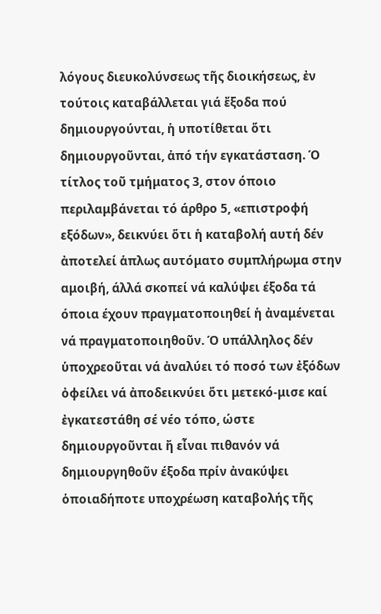λόγους διευκολύνσεως τῆς διοικήσεως, ἐν τούτοις καταβάλλεται γιά ἔξοδα πού δημιουργούνται, ἡ υποτίθεται ὅτι δημιουργοῦνται, ἀπό τήν εγκατάσταση. Ό τίτλος τοῦ τμήματος 3, στον όποιο περιλαμβάνεται τό άρθρο 5, «επιστροφή εξόδων», δεικνύει ὅτι ἡ καταβολή αυτή δέν ἀποτελεί ἁπλως αυτόματο συμπλήρωμα στην αμοιβή, άλλά σκοπεί νά καλύψει έξοδα τά όποια έχουν πραγματοποιηθεί ἡ ἀναμένεται νά πραγματοποιηθοῦν. Ό υπάλληλος δέν ὑποχρεοῦται νά ἀναλύει τό ποσό των ἐξόδων ὀφείλει νά ἀποδεικνύει ὅτι μετεκό-μισε καί ἐγκατεστάθη σέ νέο τόπο, ώστε δημιουργοῦνται ἤ εἶναι πιθανόν νά δημιουργηθοῦν έξοδα πρίν ἀνακύψει ὁποιαδήποτε υποχρέωση καταβολής τῆς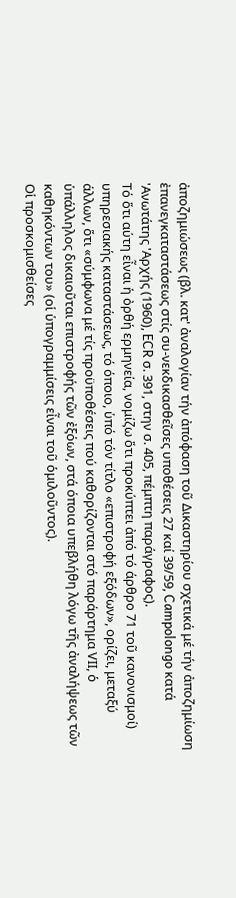ἀποζημιώσεως (βλ. κατ' ἀναλογίαν τήν ἀπόφαση τοῦ Δικαστηρίου σχετικά μέ τήν ἀποζημίωση ἐπανεγκαταστάσεως στίς συ-νεκδικασθεῖσες υποθέσεις 27 καί 39/59, Campolongo κατά 'Ανωτάτης 'Αρχής (1960), ECR σ. 391, στην σ. 405, πέμπτη παράγραφος).
Τό ὅτι αύτη εἶναι ἡ ὀρθή ερμηνεία, νομίζω ὅτι προκύπτει ἀπό τό άρθρο 71 τοῦ κανονισμοί) υπηρεσιακής καταστάσεως, τό όποιο, ὑπό τόν τίτλο «επιστροφή εξόδων», ορίζει, μεταξύ άλλων, ὅτι «σύμφωνα μέ τίς προϋποθέσεις πού καθορίζονται στό παράρτημα VΙΙ, ὁ ὑπάλληλος δικαιοῦται επιστροφής τῶν ἐξόων, στά όποια υπεβλήθη λόγω τῆς ἀναλήψεως τῶν καθηκόντων του» (οἱ ὑπογραμμίσεις εἶναι τοῦ ὁμιλοῦντος).
Οἱ προσκομισθείσες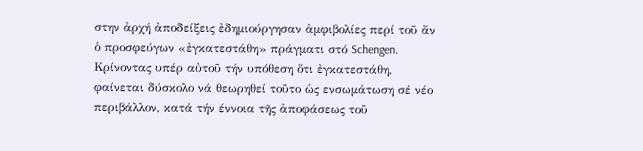στην ἀρχή ἀποδείξεις ἐδημιούργησαν ἀμφιβολίες περί τοῦ ἄν ὁ προσφεύγων «ἐγκατεστάθη» πράγματι στό Schengen. Κρίνοντας υπέρ αὐτοῦ τήν υπόθεση ὅτι ἐγκατεστάθη, φαίνεται δύσκολο νά θεωρηθεί τοῦτο ὡς ενσωμάτωση σέ νέο περιβάλλον, κατά τήν έννοια τῆς ἀποφάσεως τοῦ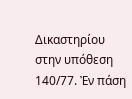Δικαστηρίου στην υπόθεση 140/77. Ἐν πάση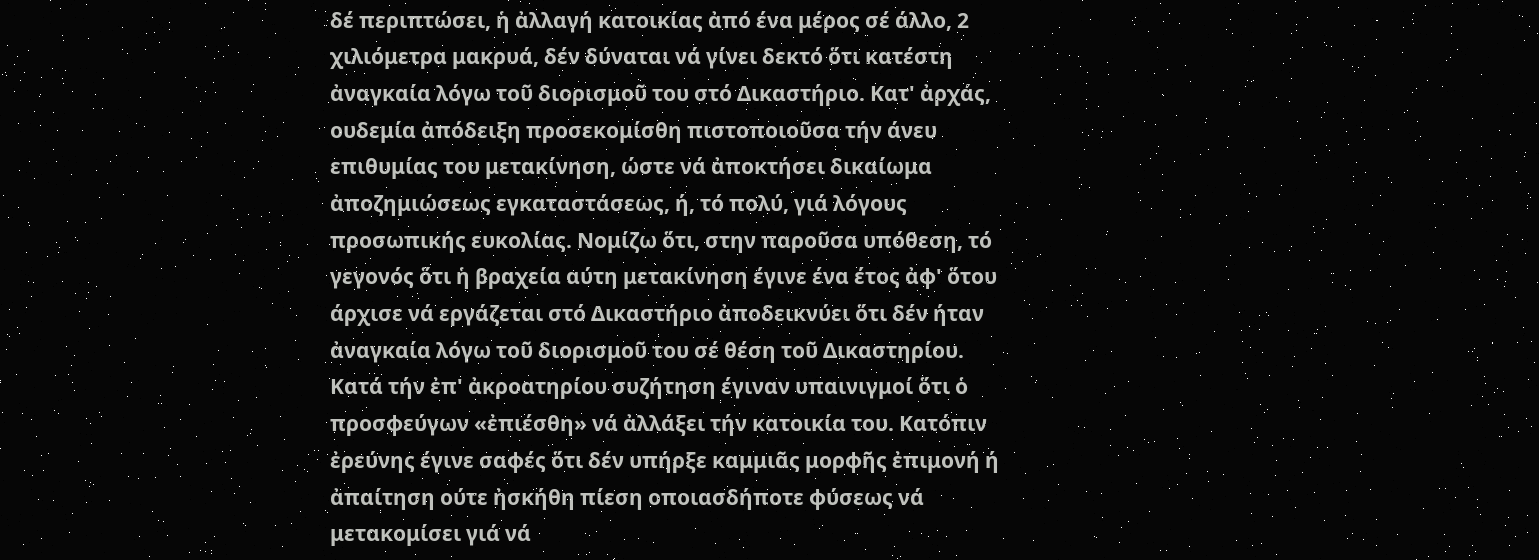δέ περιπτώσει, ἡ ἀλλαγή κατοικίας ἀπό ένα μέρος σέ άλλο, 2 χιλιόμετρα μακρυά, δέν δύναται νά γίνει δεκτό ὅτι κατέστη ἀναγκαία λόγω τοῦ διορισμοῦ του στό Δικαστήριο. Κατ' ἀρχάς, ουδεμία ἀπόδειξη προσεκομίσθη πιστοποιοῦσα τήν άνευ επιθυμίας του μετακίνηση, ώστε νά ἀποκτήσει δικαίωμα ἀποζημιώσεως εγκαταστάσεως, ή, τό πολύ, γιά λόγους προσωπικής ευκολίας. Νομίζω ὅτι, στην παροῦσα υπόθεση, τό γεγονός ὅτι ἡ βραχεία αύτη μετακίνηση έγινε ένα έτος ἀφ' ὅτου άρχισε νά εργάζεται στό Δικαστήριο ἀποδεικνύει ὅτι δέν ήταν ἀναγκαία λόγω τοῦ διορισμοῦ του σέ θέση τοῦ Δικαστηρίου.
Κατά τήν ἐπ' ἀκροατηρίου συζήτηση έγιναν υπαινιγμοί ὅτι ὁ προσφεύγων «ἐπιέσθη» νά ἀλλάξει τήν κατοικία του. Κατόπιν ἐρεύνης έγινε σαφές ὅτι δέν υπήρξε καμμιᾶς μορφῆς ἐπιμονή ή ἀπαίτηση ούτε ἠσκήθη πίεση οποιασδήποτε φύσεως νά μετακομίσει γιά νά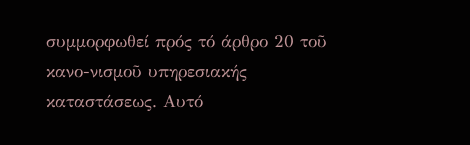συμμορφωθεί πρός τό άρθρο 20 τοῦ κανο-νισμοῦ υπηρεσιακής καταστάσεως. Αυτό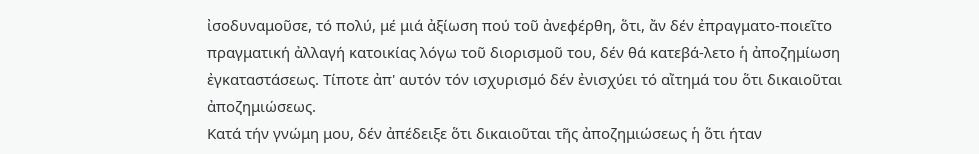ἰσοδυναμοῦσε, τό πολύ, μέ μιά ἀξίωση πού τοῦ ἀνεφέρθη, ὅτι, ἄν δέν ἐπραγματο-ποιεῖτο πραγματική ἀλλαγή κατοικίας λόγω τοῦ διορισμοῦ του, δέν θά κατεβά-λετο ἡ ἀποζημίωση ἐγκαταστάσεως. Τίποτε ἀπ' αυτόν τόν ισχυρισμό δέν ἐνισχύει τό αἴτημά του ὅτι δικαιοῦται ἀποζημιώσεως.
Κατά τήν γνώμη μου, δέν ἀπέδειξε ὅτι δικαιοῦται τῆς ἀποζημιώσεως ἡ ὅτι ήταν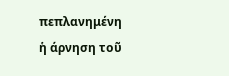πεπλανημένη ἡ άρνηση τοῦ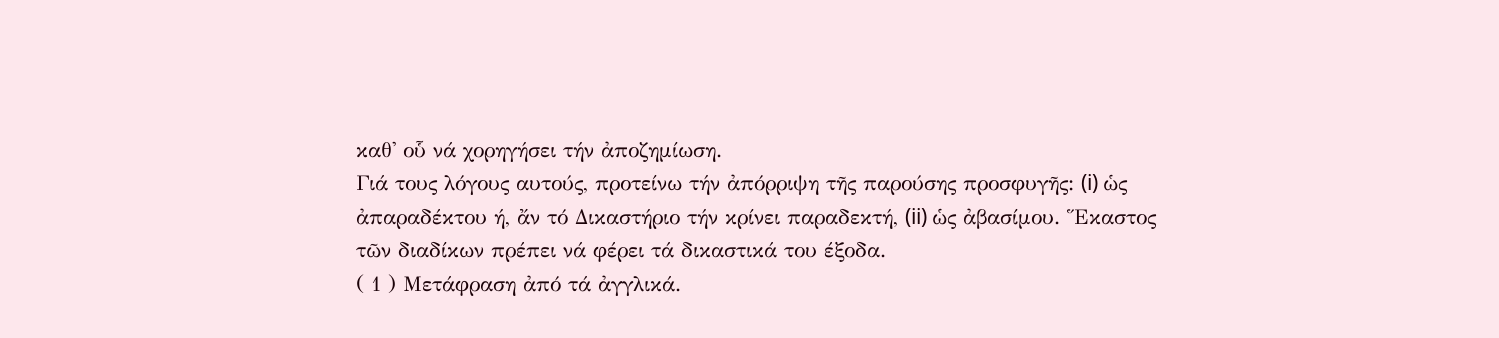καθ' οὗ νά χορηγήσει τήν ἀποζημίωση.
Γιά τους λόγους αυτούς, προτείνω τήν ἀπόρριψη τῆς παρούσης προσφυγῆς: (i) ὡς ἀπαραδέκτου ή, ἄν τό Δικαστήριο τήν κρίνει παραδεκτή, (ii) ὡς ἀβασίμου. Ἕκαστος τῶν διαδίκων πρέπει νά φέρει τά δικαστικά του έξοδα.
( 1 ) Μετάφραση ἀπό τά ἀγγλικά.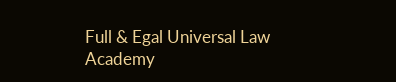Full & Egal Universal Law Academy